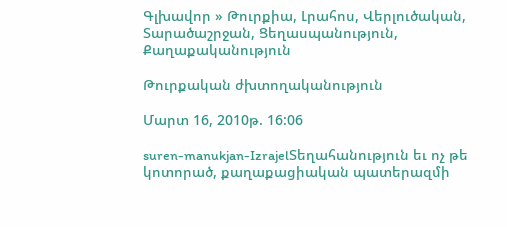Գլխավոր » Թուրքիա, Լրահոս, Վերլուծական, Տարածաշրջան, Ցեղասպանություն, Քաղաքականություն

Թուրքական ժխտողականություն

Մարտ 16, 2010թ. 16:06

suren-manukjan-IzrajelՏեղահանություն եւ ոչ թե կոտորած, քաղաքացիական պատերազմի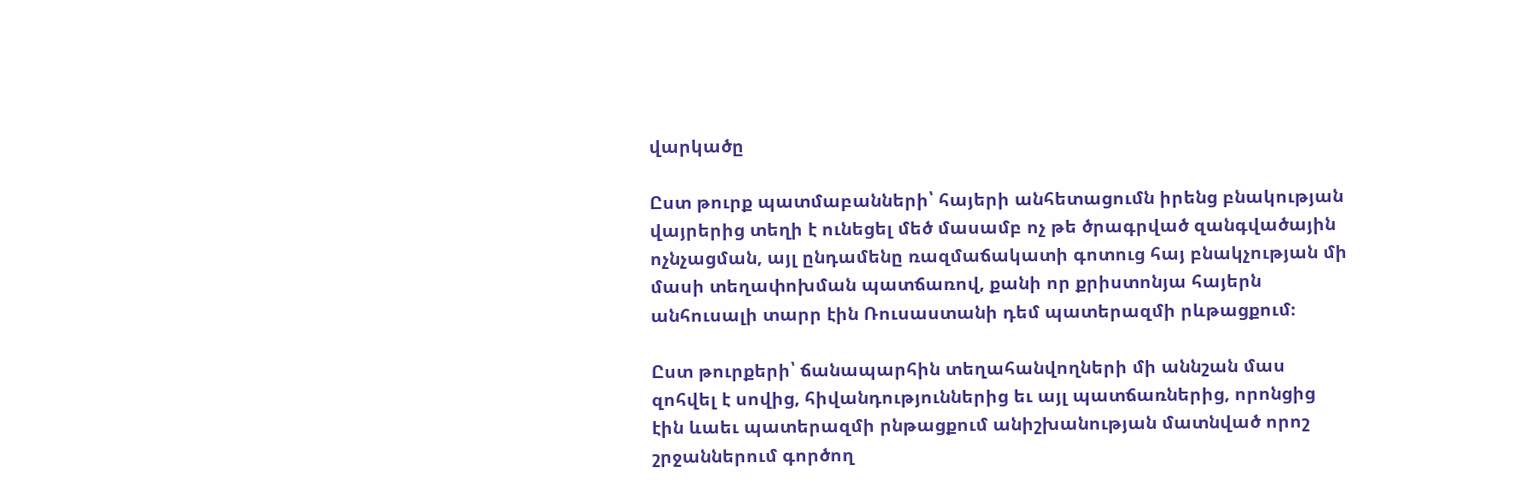վարկածը

Ըստ թուրք պատմաբանների՝ հայերի անհետացումն իրենց բնակության վայրերից տեղի է ունեցել մեծ մասամբ ոչ թե ծրագրված զանգվածային ոչնչացման, այլ ընդամենը ռազմաճակատի գոտուց հայ բնակչության մի մասի տեղափոխման պատճառով, քանի որ քրիստոնյա հայերն անհուսալի տարր էին Ռուսաստանի դեմ պատերազմի րևթացքում։

Ըստ թուրքերի՝ ճանապարհին տեղահանվողների մի աննշան մաս զոհվել է սովից, հիվանդություններից եւ այլ պատճառներից, որոնցից էին ևաեւ պատերազմի րնթացքում անիշխանության մատնված որոշ շրջաններում գործող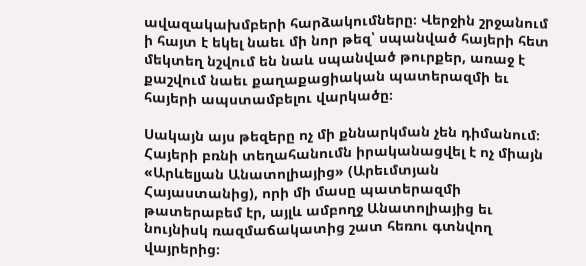ավազակախմբերի հարձակումները։ Վերջին շրջանում ի հայտ է եկել նաեւ մի նոր թեզ՝ սպանված հայերի հետ մեկտեղ նշվում են նաև սպանված թուրքեր, առաջ է քաշվում նաեւ քաղաքացիական պատերազմի եւ հայերի ապստամբելու վարկածը։

Սակայն այս թեզերը ոչ մի քննարկման չեն դիմանում։ Հայերի բռնի տեղահանումն իրականացվել է ոչ միայն «Արևելյան Անատոլիայից» (Արեւմտյան Հայաստանից), որի մի մասը պատերազմի թատերաբեմ էր, այլև ամբողջ Անատոլիայից եւ նույնիսկ ռազմաճակատից շատ հեռու գտնվող վայրերից։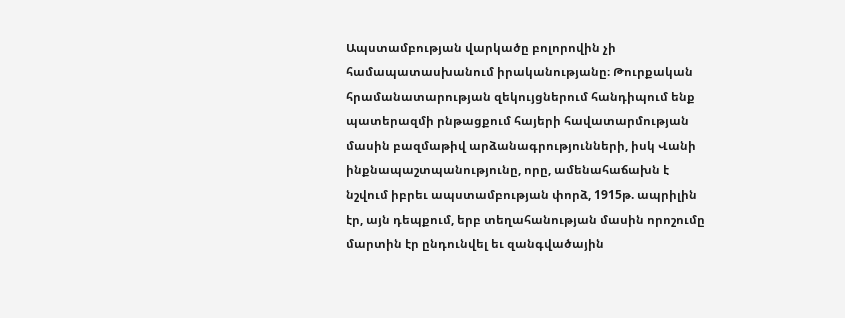Ապստամբության վարկածը բոլորովին չի համապատասխանում իրականությանը։ Թուրքական հրամանատարության զեկույցներում հանդիպում ենք պատերազմի րնթացքում հայերի հավատարմության մասին բազմաթիվ արձանագրությունների, իսկ Վանի ինքնապաշտպանությունը, որը, ամենահաճախն է  նշվում իբրեւ ապստամբության փորձ, 1915թ. ապրիլին էր, այն դեպքում, երբ տեղահանության մասին որոշումը մարտին էր ընդունվել եւ զանգվածային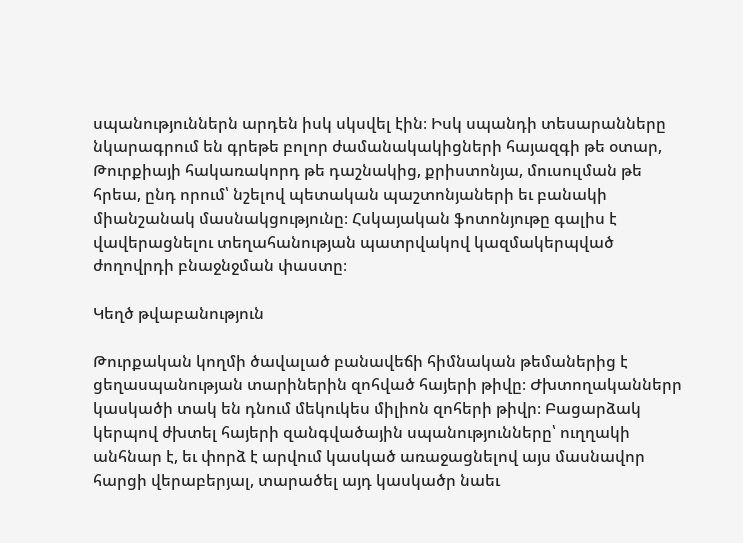սպանություններն արդեն իսկ սկսվել էին։ Իսկ սպանդի տեսարանները նկարագրում են գրեթե բոլոր ժամանակակիցների հայազգի թե օտար, Թուրքիայի հակառակորդ թե դաշնակից, քրիստոնյա, մուսուլման թե հրեա, ընդ որում՝ նշելով պետական պաշտոնյաների եւ բանակի միանշանակ մասնակցությունը։ Հսկայական ֆոտոնյութը գալիս է վավերացնելու տեղահանության պատրվակով կազմակերպված ժողովրդի բնաջնջման փաստը։

Կեղծ թվաբանություն

Թուրքական կողմի ծավալած բանավեճի հիմնական թեմաներից է ցեղասպանության տարիներին զոհված հայերի թիվը։ Ժխտողականներր կասկածի տակ են դնում մեկուկես միլիոն զոհերի թիվր։ Բացարձակ կերպով ժխտել հայերի զանգվածային սպանությունները՝ ուղղակի անհնար է, եւ փորձ է արվում կասկած առաջացնելով այս մասնավոր հարցի վերաբերյալ, տարածել այդ կասկածր նաեւ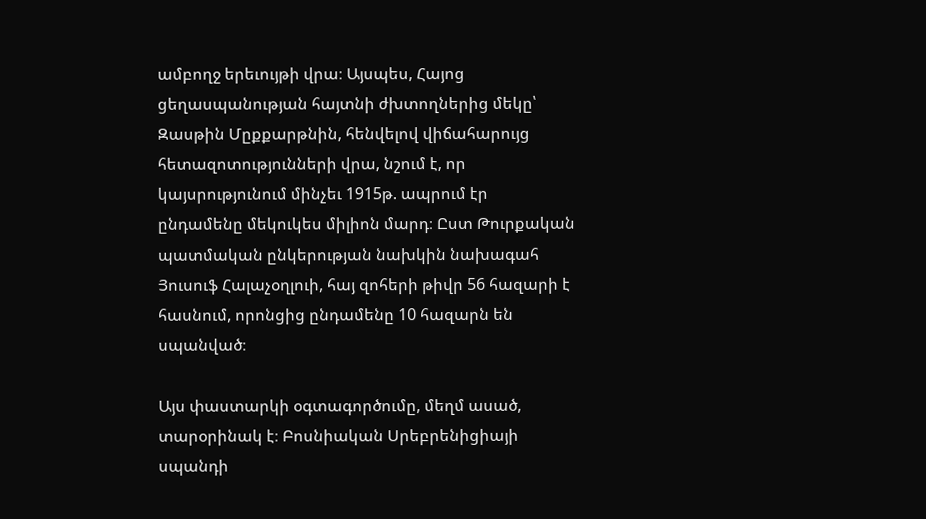ամբողջ երեւույթի վրա։ Այսպես, Հայոց ցեղասպանության հայտնի ժխտողներից մեկը՝ Զասթին Մըքքարթնին, հենվելով վիճահարույց հետազոտությունների վրա, նշում է, որ կայսրությունում մինչեւ 1915թ. ապրում էր ընդամենը մեկուկես միլիոն մարդ։ Ըստ Թուրքական պատմական ընկերության նախկին նախագահ Յուսուֆ Հալաչօղլուի, հայ զոհերի թիվր 56 հազարի է հասնում, որոնցից ընդամենը 10 հազարն են սպանված։

Այս փաստարկի օգտագործումը, մեղմ ասած, տարօրինակ է։ Բոսնիական Սրեբրենիցիայի սպանդի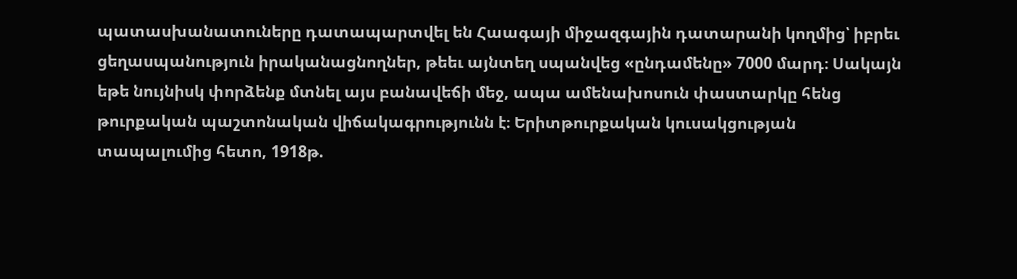պատասխանատուները դատապարտվել են Հաագայի միջազգային դատարանի կողմից՝ իբրեւ ցեղասպանություն իրականացնողներ, թեեւ այնտեղ սպանվեց «ընդամենը» 7000 մարդ։ Սակայն եթե նույնիսկ փորձենք մտնել այս բանավեճի մեջ, ապա ամենախոսուն փաստարկը հենց թուրքական պաշտոնական վիճակագրությունն է։ Երիտթուրքական կուսակցության տապալումից հետո, 1918թ.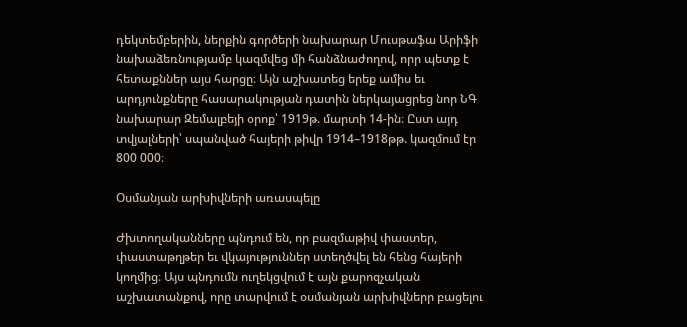դեկտեմբերին, ներքին գործերի նախարար Մուսթաֆա Արիֆի նախաձեռնությամբ կազմվեց մի հանձնաժողով, որր պետք է հետաքններ այս հարցը։ Այն աշխատեց երեք ամիս եւ արդյունքները հասարակության դատին ներկայացրեց նոր ՆԳ նախարար Զեմալբեյի օրոք՝ 1919թ. մարտի 14-ին։ Ըստ այդ տվյալների՝ սպանված հայերի թիվր 1914–1918թթ. կազմում էր 800 000։

Օսմանյան արխիվների առասպելը

Ժխտողականները պնդում են, որ բազմաթիվ փաստեր, փաստաթղթեր եւ վկայություններ ստեղծվել են հենց հայերի կողմից։ Այս պնդումն ուղեկցվում է այն քարոզչական աշխատանքով, որը տարվում է օսմանյան արխիվներր բացելու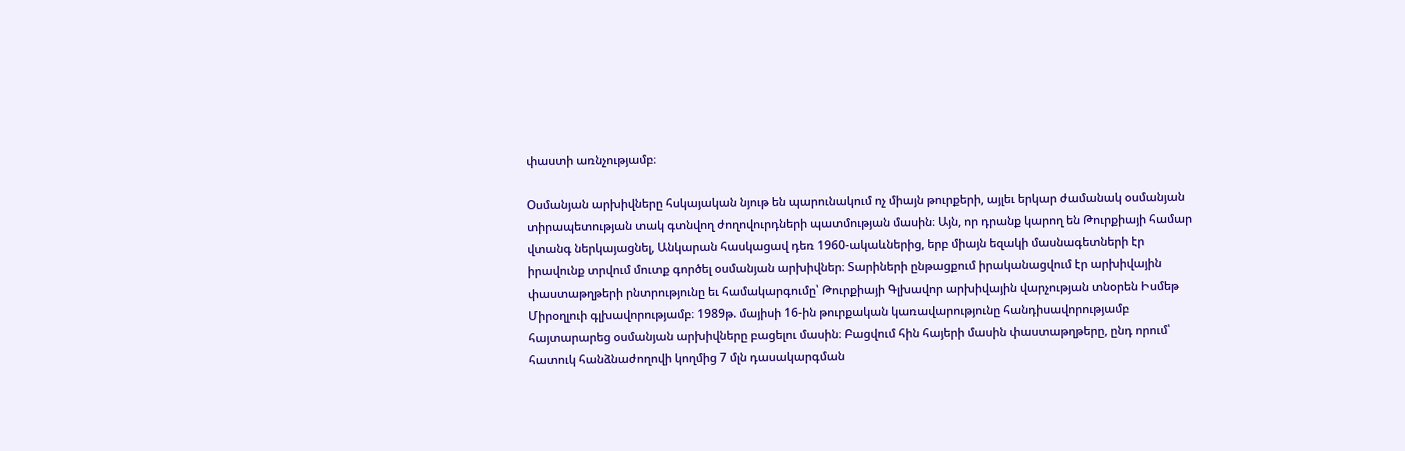փաստի առնչությամբ։

Օսմանյան արխիվները հսկայական նյութ են պարունակում ոչ միայն թուրքերի, այլեւ երկար ժամանակ օսմանյան տիրապետության տակ գտնվող ժողովուրդների պատմության մասին։ Այն, որ դրանք կարող են Թուրքիայի համար վտանգ ներկայացնել, Անկարան հասկացավ դեռ 1960-ակաևներից, երբ միայն եզակի մասնագետների էր իրավունք տրվում մուտք գործել օսմանյան արխիվներ։ Տարիների ընթացքում իրականացվում էր արխիվային փաստաթղթերի րնտրությունը եւ համակարգումը՝ Թուրքիայի Գլխավոր արխիվային վարչության տնօրեն Իսմեթ Միրօղլուի գլխավորությամբ։ 1989թ. մայիսի 16-ին թուրքական կառավարությունը հանդիսավորությամբ հայտարարեց օսմանյան արխիվները բացելու մասին։ Բացվում հին հայերի մասին փաստաթղթերը, ընդ որում՝ հատուկ հանձնաժողովի կողմից 7 մլն դասակարգման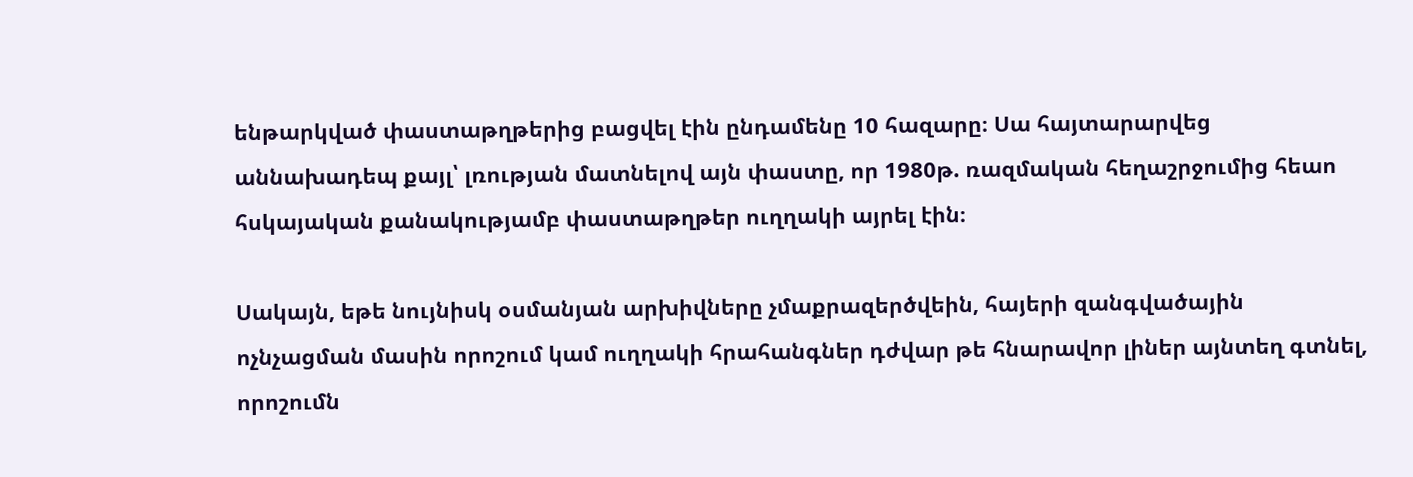ենթարկված փաստաթղթերից բացվել էին ընդամենը 10 հազարը։ Սա հայտարարվեց աննախադեպ քայլ՝ լռության մատնելով այն փաստը, որ 1980թ. ռազմական հեղաշրջումից հեաո հսկայական քանակությամբ փաստաթղթեր ուղղակի այրել էին։

Սակայն, եթե նույնիսկ օսմանյան արխիվները չմաքրազերծվեին, հայերի զանգվածային ոչնչացման մասին որոշում կամ ուղղակի հրահանգներ դժվար թե հնարավոր լիներ այնտեղ գտնել, որոշումն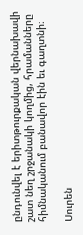ընդունվել է երիտթուրքական վերնախավի շատ նեղ շրջանակի կողմից, հրամանները հիմնականում բանավոր էին եւ գաղտնի։

Սուրեն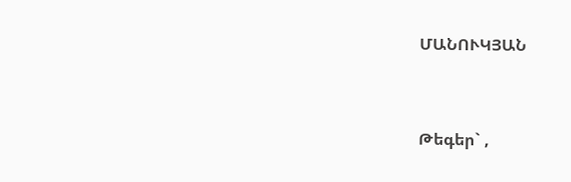ՄԱՆՈՒԿՅԱՆ


Թեգեր` ,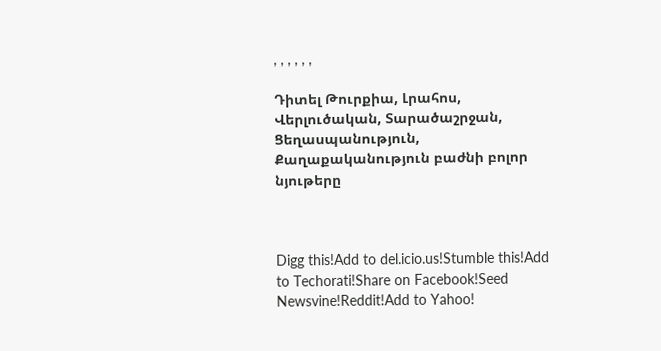, , , , , ,

Դիտել Թուրքիա, Լրահոս, Վերլուծական, Տարածաշրջան, Ցեղասպանություն, Քաղաքականություն բաժնի բոլոր նյութերը



Digg this!Add to del.icio.us!Stumble this!Add to Techorati!Share on Facebook!Seed Newsvine!Reddit!Add to Yahoo!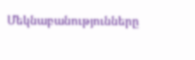Մեկնաբանությունները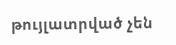թույլատրված չեն